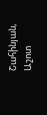Շահինյան, Աշոտ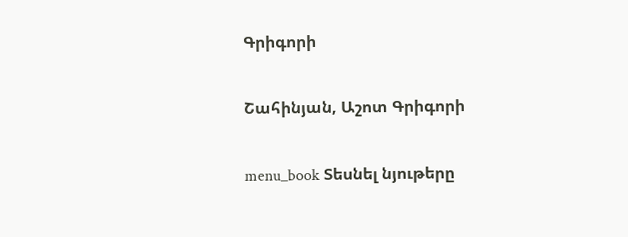Գրիգորի

Շահինյան, Աշոտ Գրիգորի

menu_book Տեսնել նյութերը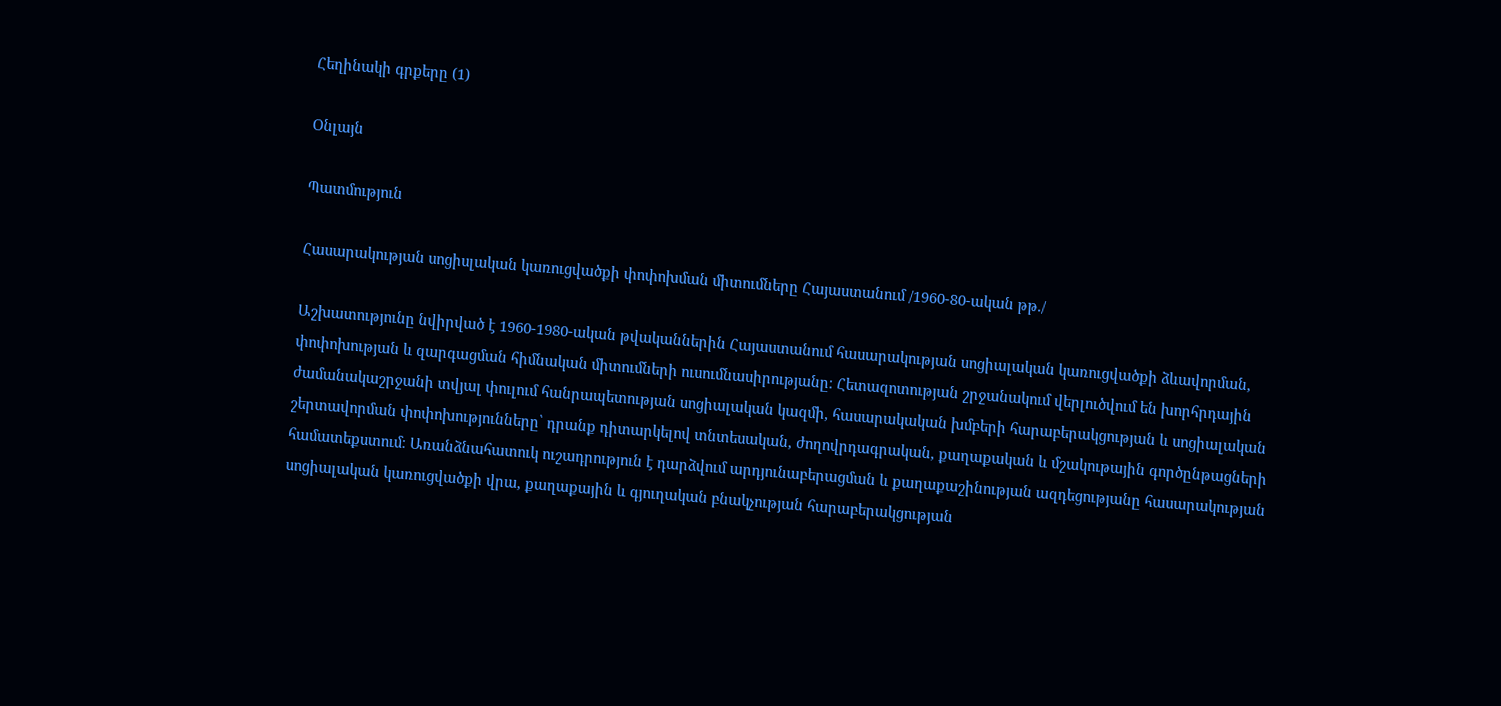Հեղինակի գրքերը (1)

Օնլայն

Պատմություն

Հասարակության սոցիսլական կառուցվածքի փոփոխման միտումները Հայաստանում /1960-80-ական թթ./

Աշխատությունը նվիրված է 1960-1980-ական թվականներին Հայաստանում հասարակության սոցիալական կառուցվածքի ձևավորման, փոփոխության և զարգացման հիմնական միտումների ուսումնասիրությանը։ Հետազոտության շրջանակում վերլուծվում են խորհրդային ժամանակաշրջանի տվյալ փուլում հանրապետության սոցիալական կազմի, հասարակական խմբերի հարաբերակցության և սոցիալական շերտավորման փոփոխությունները՝ դրանք դիտարկելով տնտեսական, ժողովրդագրական, քաղաքական և մշակութային գործընթացների համատեքստում։ Առանձնահատուկ ուշադրություն է դարձվում արդյունաբերացման և քաղաքաշինության ազդեցությանը հասարակության սոցիալական կառուցվածքի վրա, քաղաքային և գյուղական բնակչության հարաբերակցության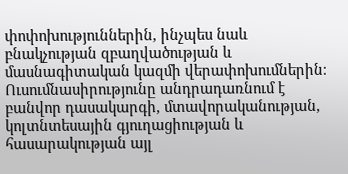փոփոխություններին, ինչպես նաև բնակչության զբաղվածության և մասնագիտական կազմի վերափոխումներին։ Ուսումնասիրությունը անդրադառնում է բանվոր դասակարգի, մտավորականության, կոլտնտեսային գյուղացիության և հասարակության այլ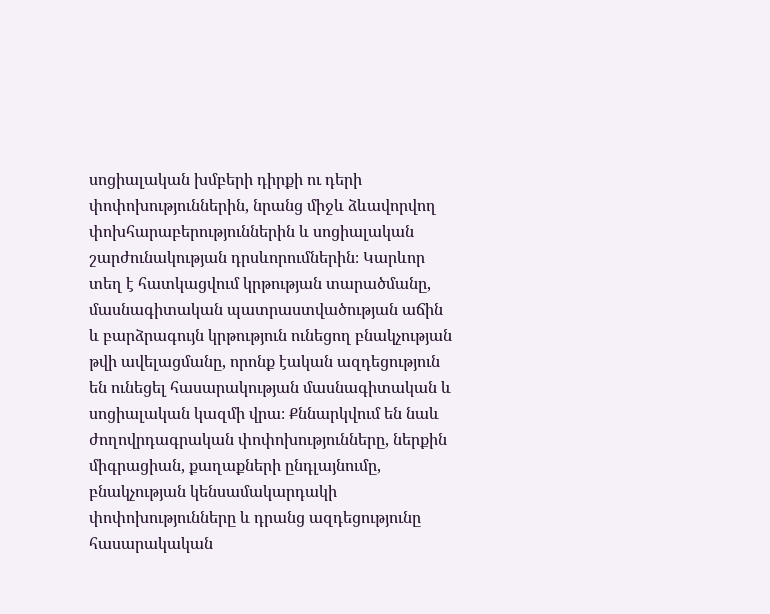սոցիալական խմբերի դիրքի ու դերի փոփոխություններին, նրանց միջև ձևավորվող փոխհարաբերություններին և սոցիալական շարժունակության դրսևորումներին։ Կարևոր տեղ է հատկացվում կրթության տարածմանը, մասնագիտական պատրաստվածության աճին և բարձրագույն կրթություն ունեցող բնակչության թվի ավելացմանը, որոնք էական ազդեցություն են ունեցել հասարակության մասնագիտական և սոցիալական կազմի վրա։ Քննարկվում են նաև ժողովրդագրական փոփոխությունները, ներքին միգրացիան, քաղաքների ընդլայնումը, բնակչության կենսամակարդակի փոփոխությունները և դրանց ազդեցությունը հասարակական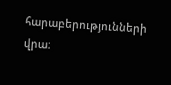հարաբերությունների վրա։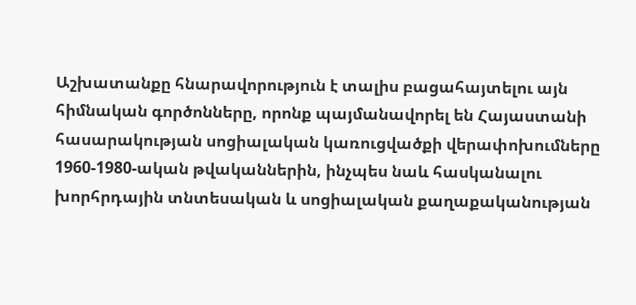Աշխատանքը հնարավորություն է տալիս բացահայտելու այն հիմնական գործոնները, որոնք պայմանավորել են Հայաստանի հասարակության սոցիալական կառուցվածքի վերափոխումները 1960-1980-ական թվականներին, ինչպես նաև հասկանալու խորհրդային տնտեսական և սոցիալական քաղաքականության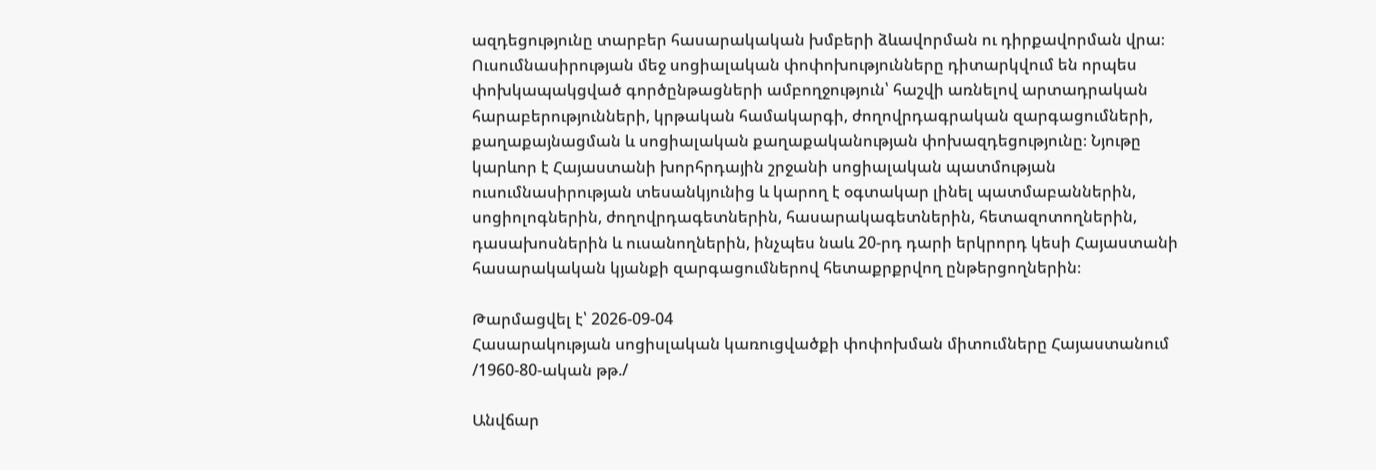ազդեցությունը տարբեր հասարակական խմբերի ձևավորման ու դիրքավորման վրա։ Ուսումնասիրության մեջ սոցիալական փոփոխությունները դիտարկվում են որպես փոխկապակցված գործընթացների ամբողջություն՝ հաշվի առնելով արտադրական հարաբերությունների, կրթական համակարգի, ժողովրդագրական զարգացումների, քաղաքայնացման և սոցիալական քաղաքականության փոխազդեցությունը։ Նյութը կարևոր է Հայաստանի խորհրդային շրջանի սոցիալական պատմության ուսումնասիրության տեսանկյունից և կարող է օգտակար լինել պատմաբաններին, սոցիոլոգներին, ժողովրդագետներին, հասարակագետներին, հետազոտողներին, դասախոսներին և ուսանողներին, ինչպես նաև 20-րդ դարի երկրորդ կեսի Հայաստանի հասարակական կյանքի զարգացումներով հետաքրքրվող ընթերցողներին։

Թարմացվել է՝ 2026-09-04
Հասարակության սոցիսլական կառուցվածքի փոփոխման միտումները Հայաստանում /1960-80-ական թթ./

Անվճար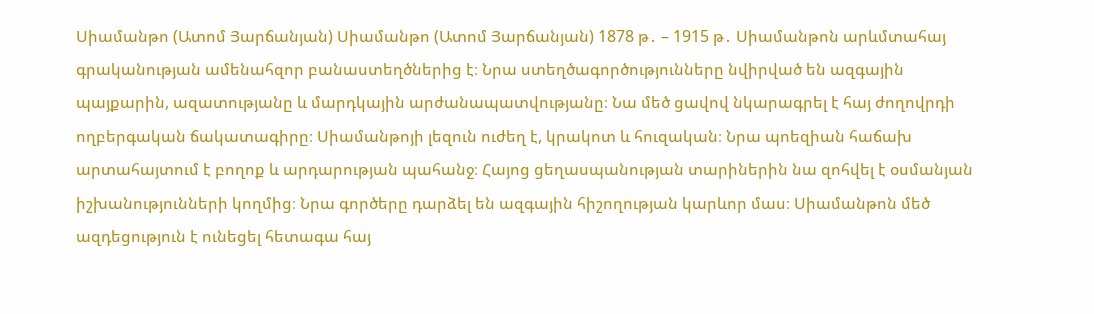Սիամանթո (Ատոմ Յարճանյան) Սիամանթո (Ատոմ Յարճանյան) 1878 թ․ – 1915 թ․ Սիամանթոն արևմտահայ գրականության ամենահզոր բանաստեղծներից է։ Նրա ստեղծագործությունները նվիրված են ազգային պայքարին, ազատությանը և մարդկային արժանապատվությանը։ Նա մեծ ցավով նկարագրել է հայ ժողովրդի ողբերգական ճակատագիրը։ Սիամանթոյի լեզուն ուժեղ է, կրակոտ և հուզական։ Նրա պոեզիան հաճախ արտահայտում է բողոք և արդարության պահանջ։ Հայոց ցեղասպանության տարիներին նա զոհվել է օսմանյան իշխանությունների կողմից։ Նրա գործերը դարձել են ազգային հիշողության կարևոր մաս։ Սիամանթոն մեծ ազդեցություն է ունեցել հետագա հայ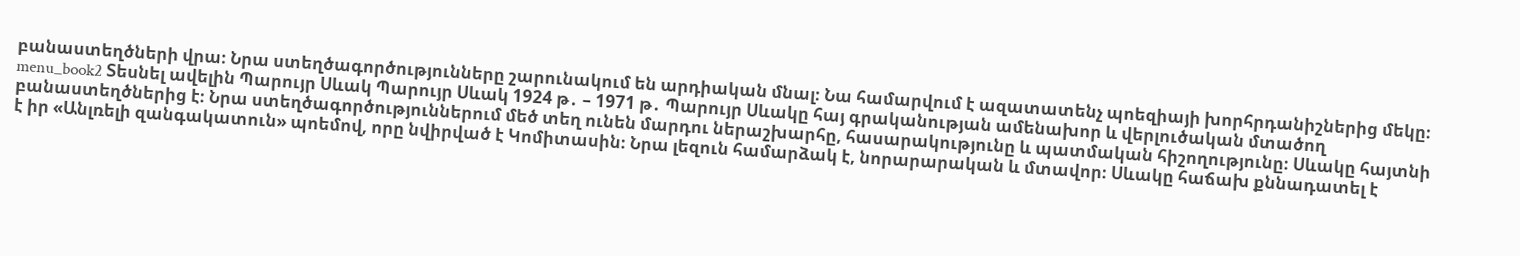բանաստեղծների վրա։ Նրա ստեղծագործությունները շարունակում են արդիական մնալ։ Նա համարվում է ազատատենչ պոեզիայի խորհրդանիշներից մեկը։ menu_book2 Տեսնել ավելին Պարույր Սևակ Պարույր Սևակ 1924 թ․ – 1971 թ․ Պարույր Սևակը հայ գրականության ամենախոր և վերլուծական մտածող բանաստեղծներից է։ Նրա ստեղծագործություններում մեծ տեղ ունեն մարդու ներաշխարհը, հասարակությունը և պատմական հիշողությունը։ Սևակը հայտնի է իր «Անլռելի զանգակատուն» պոեմով, որը նվիրված է Կոմիտասին։ Նրա լեզուն համարձակ է, նորարարական և մտավոր։ Սևակը հաճախ քննադատել է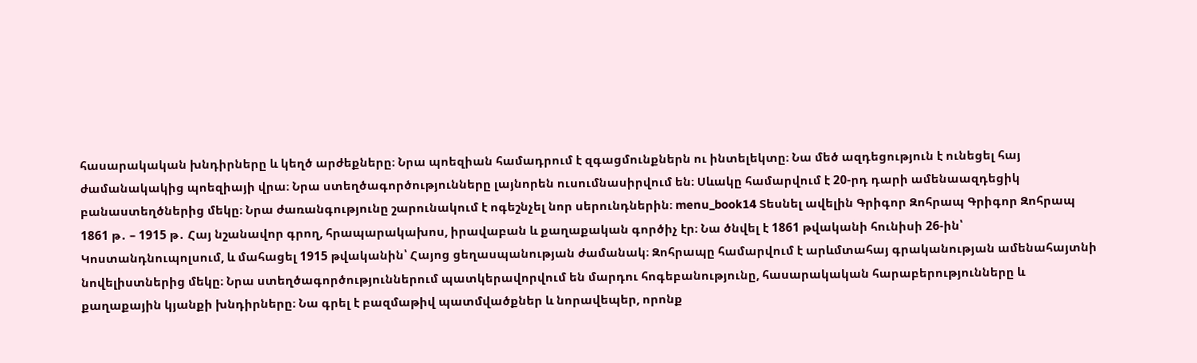հասարակական խնդիրները և կեղծ արժեքները։ Նրա պոեզիան համադրում է զգացմունքներն ու ինտելեկտը։ Նա մեծ ազդեցություն է ունեցել հայ ժամանակակից պոեզիայի վրա։ Նրա ստեղծագործությունները լայնորեն ուսումնասիրվում են։ Սևակը համարվում է 20-րդ դարի ամենաազդեցիկ բանաստեղծներից մեկը։ Նրա ժառանգությունը շարունակում է ոգեշնչել նոր սերունդներին։ menu_book14 Տեսնել ավելին Գրիգոր Զոհրապ Գրիգոր Զոհրապ 1861 թ․ – 1915 թ․ Հայ նշանավոր գրող, հրապարակախոս, իրավաբան և քաղաքական գործիչ էր։ Նա ծնվել է 1861 թվականի հունիսի 26-ին՝ Կոստանդնուպոլսում, և մահացել 1915 թվականին՝ Հայոց ցեղասպանության ժամանակ։ Զոհրապը համարվում է արևմտահայ գրականության ամենահայտնի նովելիստներից մեկը։ Նրա ստեղծագործություններում պատկերավորվում են մարդու հոգեբանությունը, հասարակական հարաբերությունները և քաղաքային կյանքի խնդիրները։ Նա գրել է բազմաթիվ պատմվածքներ և նորավեպեր, որոնք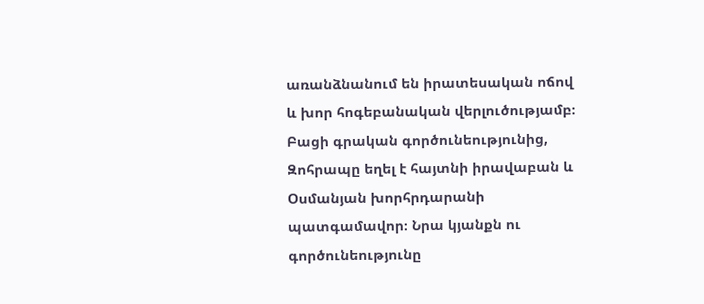առանձնանում են իրատեսական ոճով և խոր հոգեբանական վերլուծությամբ։ Բացի գրական գործունեությունից, Զոհրապը եղել է հայտնի իրավաբան և Օսմանյան խորհրդարանի պատգամավոր։ Նրա կյանքն ու գործունեությունը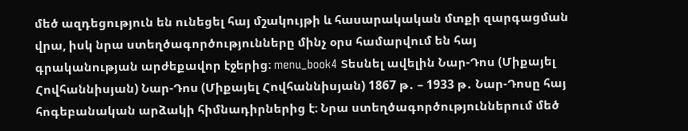մեծ ազդեցություն են ունեցել հայ մշակույթի և հասարակական մտքի զարգացման վրա, իսկ նրա ստեղծագործությունները մինչ օրս համարվում են հայ գրականության արժեքավոր էջերից։ menu_book4 Տեսնել ավելին Նար-Դոս (Միքայել Հովհաննիսյան) Նար-Դոս (Միքայել Հովհաննիսյան) 1867 թ․ – 1933 թ․ Նար-Դոսը հայ հոգեբանական արձակի հիմնադիրներից է։ Նրա ստեղծագործություններում մեծ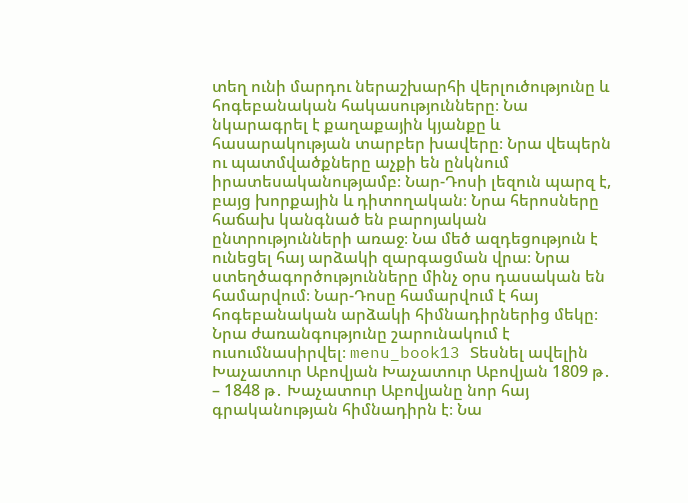տեղ ունի մարդու ներաշխարհի վերլուծությունը և հոգեբանական հակասությունները։ Նա նկարագրել է քաղաքային կյանքը և հասարակության տարբեր խավերը։ Նրա վեպերն ու պատմվածքները աչքի են ընկնում իրատեսականությամբ։ Նար-Դոսի լեզուն պարզ է, բայց խորքային և դիտողական։ Նրա հերոսները հաճախ կանգնած են բարոյական ընտրությունների առաջ։ Նա մեծ ազդեցություն է ունեցել հայ արձակի զարգացման վրա։ Նրա ստեղծագործությունները մինչ օրս դասական են համարվում։ Նար-Դոսը համարվում է հայ հոգեբանական արձակի հիմնադիրներից մեկը։ Նրա ժառանգությունը շարունակում է ուսումնասիրվել։ menu_book13 Տեսնել ավելին Խաչատուր Աբովյան Խաչատուր Աբովյան 1809 թ․ – 1848 թ․ Խաչատուր Աբովյանը նոր հայ գրականության հիմնադիրն է։ Նա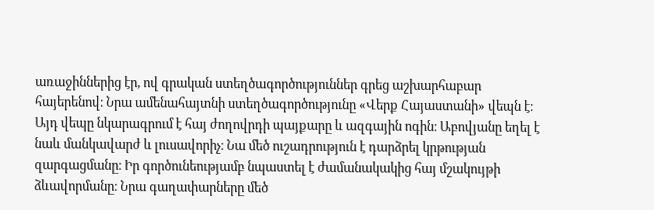առաջիններից էր, ով գրական ստեղծագործություններ գրեց աշխարհաբար հայերենով։ Նրա ամենահայտնի ստեղծագործությունը «Վերք Հայաստանի» վեպն է։ Այդ վեպը նկարագրում է հայ ժողովրդի պայքարը և ազգային ոգին։ Աբովյանը եղել է նաև մանկավարժ և լուսավորիչ։ Նա մեծ ուշադրություն է դարձրել կրթության զարգացմանը։ Իր գործունեությամբ նպաստել է ժամանակակից հայ մշակույթի ձևավորմանը։ Նրա գաղափարները մեծ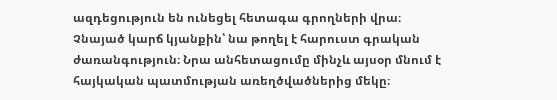ազդեցություն են ունեցել հետագա գրողների վրա։ Չնայած կարճ կյանքին՝ նա թողել է հարուստ գրական ժառանգություն։ Նրա անհետացումը մինչև այսօր մնում է հայկական պատմության առեղծվածներից մեկը։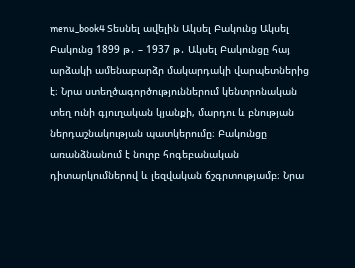menu_book4 Տեսնել ավելին Ակսել Բակունց Ակսել Բակունց 1899 թ․ – 1937 թ․ Ակսել Բակունցը հայ արձակի ամենաբարձր մակարդակի վարպետներից է։ Նրա ստեղծագործություններում կենտրոնական տեղ ունի գյուղական կյանքի, մարդու և բնության ներդաշնակության պատկերումը։ Բակունցը առանձնանում է նուրբ հոգեբանական դիտարկումներով և լեզվական ճշգրտությամբ։ Նրա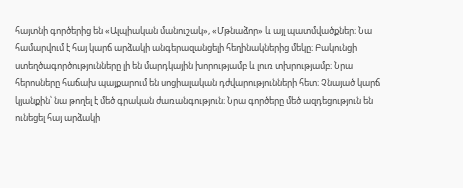հայտնի գործերից են «Ալպիական մանուշակ», «Մթնաձոր» և այլ պատմվածքներ։ Նա համարվում է հայ կարճ արձակի անգերազանցելի հեղինակներից մեկը։ Բակունցի ստեղծագործությունները լի են մարդկային խորությամբ և լուռ տխրությամբ։ Նրա հերոսները հաճախ պայքարում են սոցիալական դժվարությունների հետ։ Չնայած կարճ կյանքին՝ նա թողել է մեծ գրական ժառանգություն։ Նրա գործերը մեծ ազդեցություն են ունեցել հայ արձակի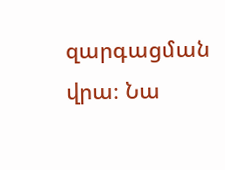զարգացման վրա։ Նա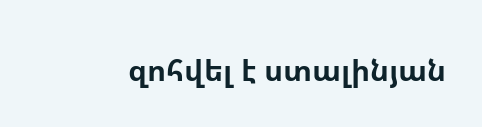զոհվել է ստալինյան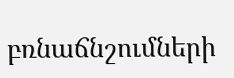բռնաճնշումների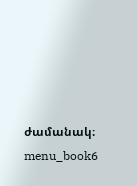ժամանակ։ menu_book6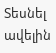Տեսնել ավելին